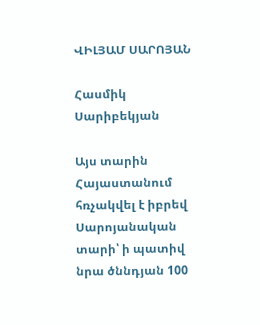ՎԻԼՅԱՄ ՍԱՐՈՅԱՆ

Հասմիկ Սարիբեկյան

Այս տարին Հայաստանում հռչակվել է իբրեվ Սարոյանական տարի՝ ի պատիվ նրա ծննդյան 100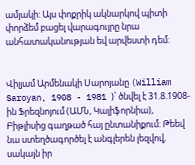ամյակի: Այս փոքրիկ ակնարկով պիտի փորձեմ բացել վարագույրը նրա անհատականության եվ արվեստի դեմ:


Վիլյամ Արմենակի Սարոյանը (William Saroyan, 1908 - 1981 )՝ ծնվել է 31.8.1908-ին Ֆրեզնոյում (ԱՄՆ, Կալիֆորնիա), Բիթլիսից գաղթած հայ ընտանիքում: Թեեվ նա ստեղծագործել է անգլերեն լեզվով, սակայն իր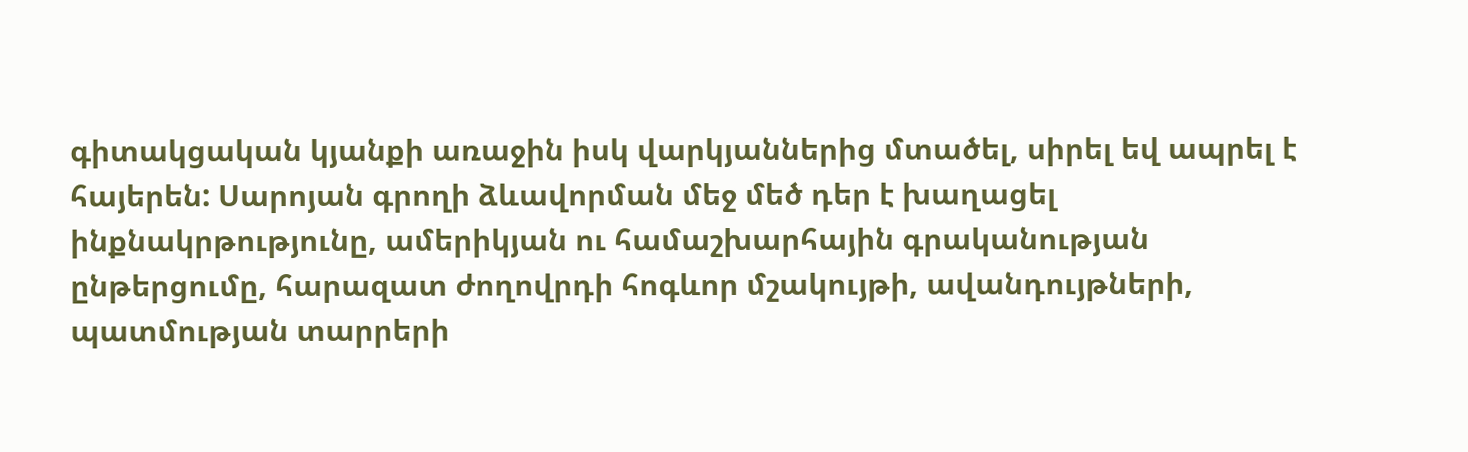գիտակցական կյանքի առաջին իսկ վարկյաններից մտածել, սիրել եվ ապրել է հայերեն: Սարոյան գրողի ձևավորման մեջ մեծ դեր է խաղացել ինքնակրթությունը, ամերիկյան ու համաշխարհային գրականության ընթերցումը, հարազատ ժողովրդի հոգևոր մշակույթի, ավանդույթների, պատմության տարրերի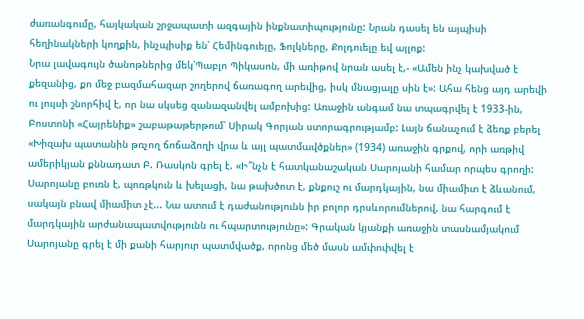ժառանգումը, հայկական շրջապատի ազգային ինքնատիպությունը: Նրան դասել են այպիսի հեղինակների կողքին, ինչպիսիք են՝ Հեմինգուեյը, Ֆոլկները, Քոլդուելը եվ այլոք:
Նրա լավագույն ծանոթներից մեկ՝Պաբլո Պիկասոն, մի առիթով նրան ասել է,- «Ամեն ինչ կախված է քեզանից, քո մեջ բազմահազար շողերով ճառագող արեվից, իսկ մնացյալը սին է»: Ահա հենց այդ արեվի ու լույսի շնորհիվ է, որ նա սկսեց զանազանվել ամբոխից: Առաջին անգամ նա տպագրվել է 1933-ին, Բոստոնի «Հայրենիք» շաբաթաթերթում՝ Սիրակ Գորյան ստորագրությամբ: Լայն ճանաչում է ձեռք բերել «Խիզախ պատանին թռչող ճոճաձողի վրա և այլ պատմավծքներ» (1934) առաջին գրքով, որի առթիվ ամերիկյան քննադատ Բ. Ռասկոն գրել է. «Ի՞նչն է հատկանաշական Սարոյանի համար որպես գրողի: Սարոյանը բուռն է, պոռթկուն և խելացի, նա թախծոտ է, քնքուշ ու մարդկային, նա միամիտ է ձևանում, սակայն բնավ միամիտ չէ... Նա ատում է դաժանությունն իր բոլոր դրսևորումներով, նա հարգում է մարդկային արժանապատվությունն ու հպարտությունը»: Գրական կյանքի առաջին տասնամյակում Սարոյանը գրել է մի քանի հարյուր պատմվածք, որոնց մեծ մասն ամփոփվել է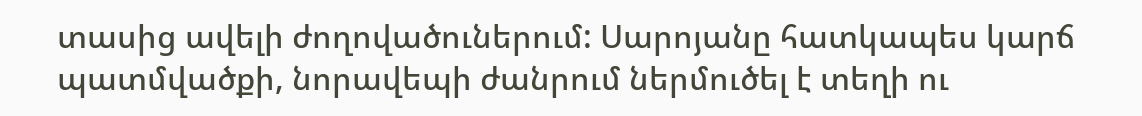տասից ավելի ժողովածուներում: Սարոյանը հատկապես կարճ պատմվածքի, նորավեպի ժանրում ներմուծել է տեղի ու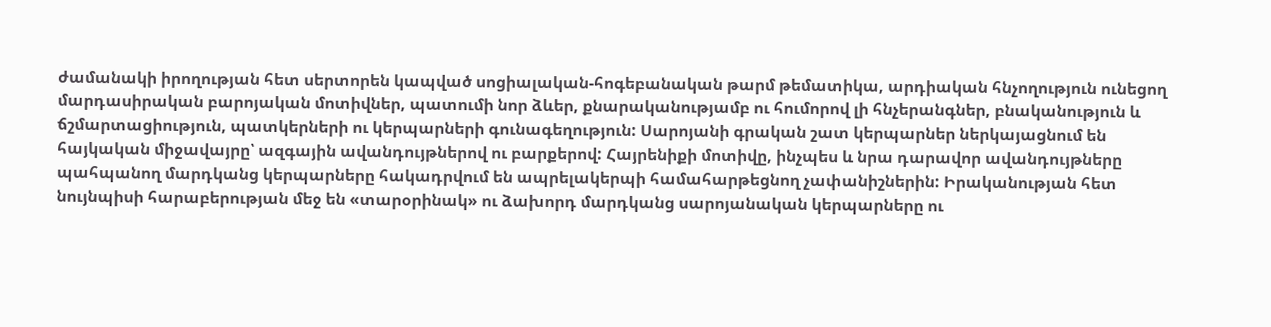ժամանակի իրողության հետ սերտորեն կապված սոցիալական-հոգեբանական թարմ թեմատիկա, արդիական հնչողություն ունեցող մարդասիրական բարոյական մոտիվներ, պատումի նոր ձևեր, քնարականությամբ ու հումորով լի հնչերանգներ, բնականություն և ճշմարտացիություն, պատկերների ու կերպարների գունագեղություն: Սարոյանի գրական շատ կերպարներ ներկայացնում են հայկական միջավայրը՝ ազգային ավանդույթներով ու բարքերով: Հայրենիքի մոտիվը, ինչպես և նրա դարավոր ավանդույթները պահպանող մարդկանց կերպարները հակադրվում են ապրելակերպի համահարթեցնող չափանիշներին: Իրականության հետ նույնպիսի հարաբերության մեջ են «տարօրինակ» ու ձախորդ մարդկանց սարոյանական կերպարները ու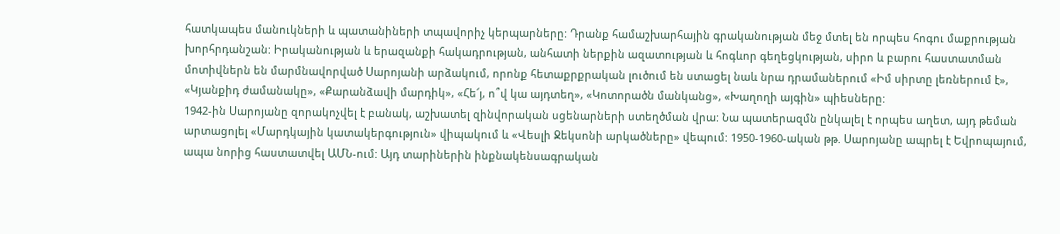հատկապես մանուկների և պատանիների տպավորիչ կերպարները: Դրանք համաշխարհային գրականության մեջ մտել են որպես հոգու մաքրության խորհրդանշան: Իրականության և երազանքի հակադրության, անհատի ներքին ազատության և հոգևոր գեղեցկության, սիրո և բարու հաստատման մոտիվներն են մարմնավորված Սարոյանի արձակում, որոնք հետաքրքրական լուծում են ստացել նաև նրա դրամաներում «Իմ սիրտը լեռներում է», «Կյանքիդ ժամանակը», «Քարանձավի մարդիկ», «Հե՜յ, ո՞վ կա այդտեղ», «Կոտորածն մանկանց», «Խաղողի այգին» պիեսները:
1942-ին Սարոյանը զորակոչվել է բանակ, աշխատել զինվորական սցենարների ստեղծման վրա: Նա պատերազմն ընկալել է որպես աղետ, այդ թեման արտացոլել «Մարդկային կատակերգություն» վիպակում և «Վեսլի Ջեկսոնի արկածները» վեպում: 1950-1960-ական թթ. Սարոյանը ապրել է Եվրոպայում, ապա նորից հաստատվել ԱՄՆ-ում: Այդ տարիներին ինքնակենսագրական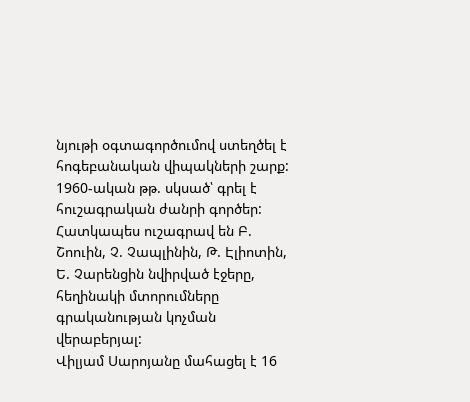նյութի օգտագործումով ստեղծել է հոգեբանական վիպակների շարք:
1960-ական թթ. սկսած՝ գրել է հուշագրական ժանրի գործեր: Հատկապես ուշագրավ են Բ. Շոուին, Չ. Չապլինին, Թ. Էլիոտին, Ե. Չարենցին նվիրված էջերը, հեղինակի մտորումները գրականության կոչման վերաբերյալ:
Վիլյամ Սարոյանը մահացել է 16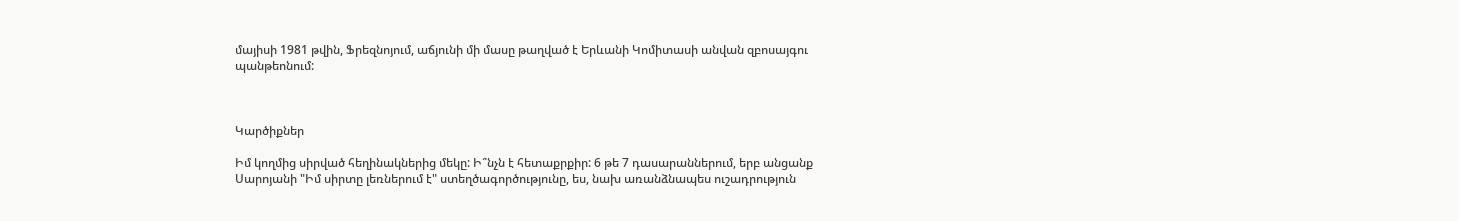մայիսի 1981 թվին, Ֆրեզնոյում, աճյունի մի մասը թաղված է Երևանի Կոմիտասի անվան զբոսայգու պանթեոնում:



Կարծիքներ

Իմ կողմից սիրված հեղինակներից մեկը: Ի՞նչն է հետաքրքիր: 6 թե 7 դասարաններում, երբ անցանք Սարոյանի "Իմ սիրտը լեռներում է" ստեղծագործությունը, ես, նախ առանձնապես ուշադրություն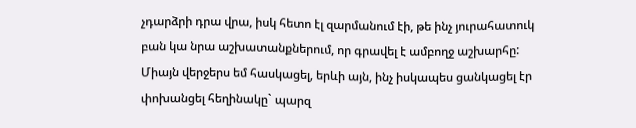չդարձրի դրա վրա, իսկ հետո էլ զարմանում էի, թե ինչ յուրահատուկ բան կա նրա աշխատանքներում, որ գրավել է ամբողջ աշխարհը: Միայն վերջերս եմ հասկացել, երևի այն, ինչ իսկապես ցանկացել էր փոխանցել հեղինակը` պարզ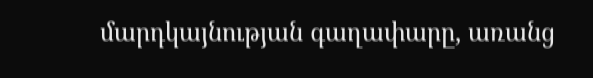մարդկայնության գաղափարը, առանց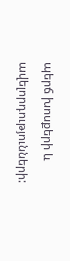պերճ խոսքերի և ավելորդությունների: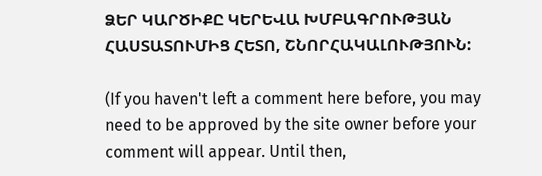ՁԵՐ ԿԱՐԾԻՔԸ ԿԵՐԵՎԱ ԽՄԲԱԳՐՈՒԹՅԱՆ ՀԱՍՏԱՏՈՒՄԻՑ ՀԵՏՈ, ՇՆՈՐՀԱԿԱԼՈՒԹՅՈՒՆ:

(If you haven't left a comment here before, you may need to be approved by the site owner before your comment will appear. Until then,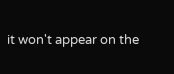it won't appear on the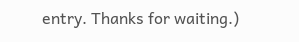entry. Thanks for waiting.)